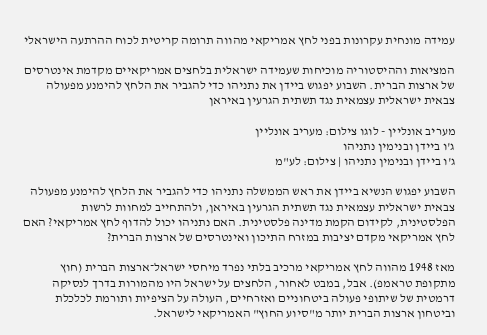עמידה מונחית עקרונות בפני לחץ אמריקאי מהווה תרומה קריטית לכוח ההרתעה הישראלי

המציאות וההיסטוריה מוכיחות שעמידה ישראלית בלחצים אמריקאיים מקדמת אינטרסים של ארצות הברית. השבוע יפגוש ביידן את נתניהו כדי להגביר את הלחץ להימנע מפעולה צבאית ישראלית עצמאית נגד תשתית הגרעין באיראן

מעריב אונליין - לוגו צילום: מעריב אונליין
ג'ו ביידן ובנימין נתניהו
ג'ו ביידן ובנימין נתניהו | צילום: לע"מ

השבוע יפגוש הנשיא ביידן את ראש הממשלה נתניהו כדי להגביר את הלחץ להימנע מפעולה צבאית ישראלית עצמאית נגד תשתית הגרעין באיראן, ולהתחייב למחוות לרשות הפלסטינית, לקידום הקמת מדינה פלסטינית. האם נתניהו יכול להדוף לחץ אמריקאי? האם לחץ אמריקאי מקדם יציבות במזרח התיכון ואינטרסים של ארצות הברית?

מאז 1948 מהווה לחץ אמריקאי מרכיב בלתי נפרד מיחסי ישראל־ארצות הברית (חוץ מתקופת טראמפ). אבל, במבט לאחור, הלחצים על ישראל היו מהמורות בדרך לנסיקה דרמטית של שיתופי פעולה ביטחוניים ואזרחיים, העולה על הציפיות ותורמת לכלכלת וביטחון ארצות הברית יותר מ"סיוע החוץ" האמריקאי לישראל.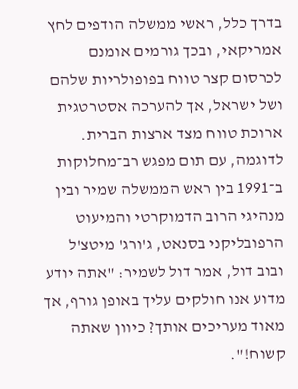בדרך כלל, ראשי ממשלה הודפים לחץ אמריקאי, ובכך גורמים אומנם לכרסום קצר טווח בפופולריות שלהם ושל ישראל, אך להערכה אסטרטגית ארוכת טווח מצד ארצות הברית. לדוגמה, עם תום מפגש רב־מחלוקות ב־1991 בין ראש הממשלה שמיר ובין מנהיגי הרוב הדמוקרטי והמיעוט הרפובליקני בסנאט, ג'ורג' מיטצ'ל ובוב דול, אמר דול לשמיר: "אתה יודע מדוע אנו חולקים עליך באופן גורף, אך מאוד מעריכים אותך? כיוון שאתה קשוח!".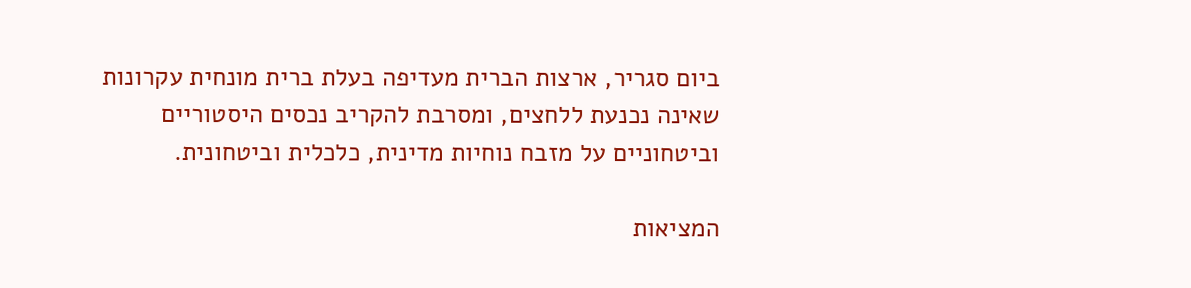ביום סגריר, ארצות הברית מעדיפה בעלת ברית מונחית עקרונות שאינה נכנעת ללחצים, ומסרבת להקריב נכסים היסטוריים וביטחוניים על מזבח נוחיות מדינית, כלכלית וביטחונית.

המציאות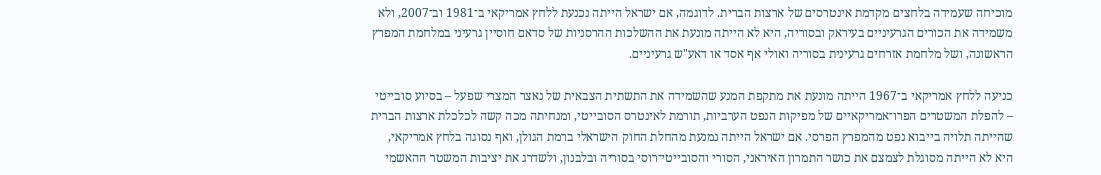מוכיחה שעמידה בלחצים מקדמת אינטרסים של ארצות הברית. לדוגמה, אם ישראל הייתה נכנעת ללחץ אמריקאי ב־1981 וב־2007, ולא משמידה את הכורים הגרעיניים בעיראק ובסוריה, היא לא הייתה מונעת את ההשלכות ההרסניות של סדאם חוסיין גרעיני במלחמת המפרץ הראשונה, ושל מלחמת אזרחים גרעינית בסוריה ואולי אף אסד או דאע"ש גרעיניים.

כניעה ללחץ אמריקאי ב־1967 הייתה מונעת את מתקפת המנע שהשמידה את התשתית הצבאית של נאצר המצרי שפעל – בסיוע סובייטי – להפלת המשטרים הפרו־אמריקאיים של מפיקות הנפט הערביות, תורמת לאינטרס הסובייטי, ומנחיתה מכה קשה לכלכלת ארצות הברית שהייתה תלויה בייבוא נפט מהמפרץ הפרסי. אם ישראל הייתה נמנעת מהחלת החוק הישראלי ברמת הגולן, ואף נסוגה בלחץ אמריקאי, היא לא הייתה מסוגלת לצמצם את כושר התמרון האיראני, הסורי והסובייטי־רוסי בסוריה ובלבנון, ולשדרג את יציבות המשטר ההאשמי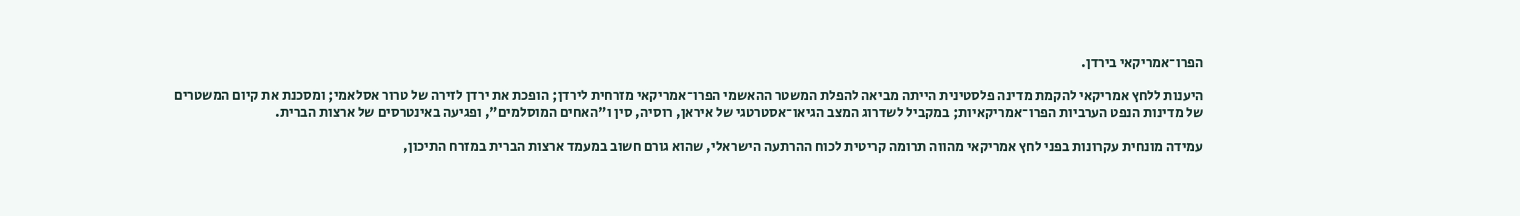הפרו־אמריקאי בירדן.

היענות ללחץ אמריקאי להקמת מדינה פלסטינית הייתה מביאה להפלת המשטר ההאשמי הפרו־אמריקאי מזרחית לירדן; הופכת את ירדן לזירה של טרור אסלאמי; ומסכנת את קיום המשטרים של מדינות הנפט הערביות הפרו־אמריקאיות; במקביל לשדרוג המצב הגיאו־אסטרטגי של איראן, רוסיה, סין ו"האחים המוסלמים", ופגיעה באינטרסים של ארצות הברית.

עמידה מונחית עקרונות בפני לחץ אמריקאי מהווה תרומה קריטית לכוח ההרתעה הישראלי, שהוא גורם חשוב במעמד ארצות הברית במזרח התיכון,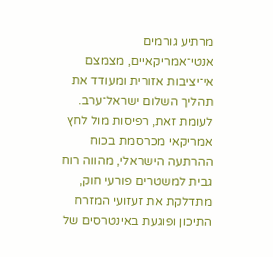מרתיע גורמים אנטי־אמריקאיים, מצמצם אי־יציבות אזורית ומעודד את תהליך השלום ישראל־ערב. לעומת זאת, רפיסות מול לחץ אמריקאי מכרסמת בכוח ההרתעה הישראלי, מהווה רוח גבית למשטרים פורעי חוק, מתדלקת את זעזועי המזרח התיכון ופוגעת באינטרסים של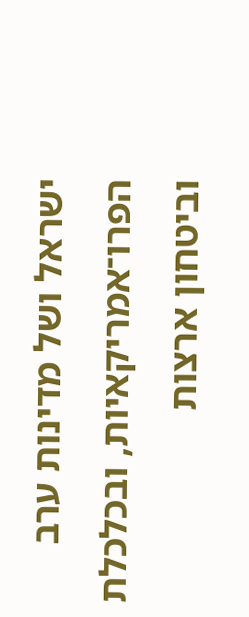ישראל ושל מדינות ערב הפרו־אמריקאיות, ובכלכלת וביטחון ארצות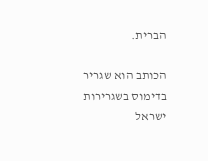הברית.

הכותב הוא שגריר בדימוס בשגרירות ישראל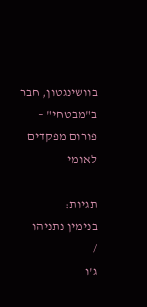בוושינגטון, חבר ב"מבטחי" – פורום מפקדים לאומי

תגיות:
בנימין נתניהו
/
ג'ו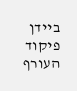ביידן
פיקוד העורף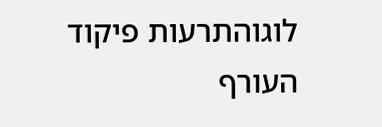לוגוהתרעות פיקוד העורף